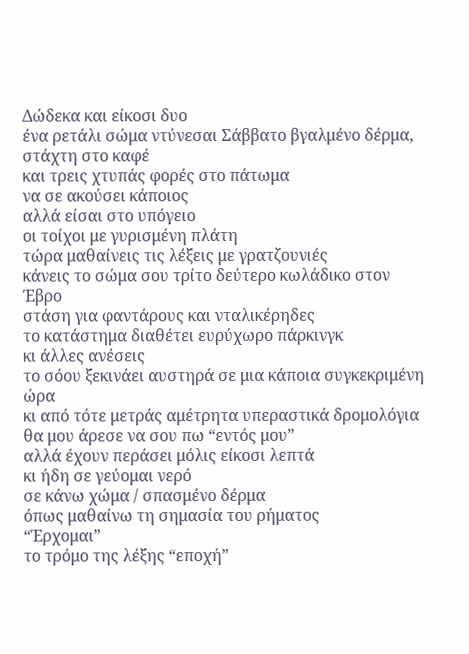Δώδεκα και είκοσι δυο
ένα ρετάλι σώμα ντύνεσαι Σάββατο βγαλμένο δέρμα, στάχτη στο καφέ
και τρεις χτυπάς φορές στο πάτωμα
να σε ακούσει κάποιος
αλλά είσαι στο υπόγειο
οι τοίχοι με γυρισμένη πλάτη
τώρα μαθαίνεις τις λέξεις με γρατζουνιές
κάνεις το σώμα σου τρίτο δεύτερο κωλάδικο στον Έβρο
στάση για φαντάρους και νταλικέρηδες
το κατάστημα διαθέτει ευρύχωρο πάρκινγκ
κι άλλες ανέσεις
το σόου ξεκινάει αυστηρά σε μια κάποια συγκεκριμένη ώρα
κι από τότε μετράς αμέτρητα υπεραστικά δρομολόγια
θα μου άρεσε να σου πω “εντός μου”
αλλά έχουν περάσει μόλις είκοσι λεπτά
κι ήδη σε γεύομαι νερό
σε κάνω χώμα / σπασμένο δέρμα
όπως μαθαίνω τη σημασία του ρήματος
“Έρχομαι”
το τρόμο της λέξης “εποχή”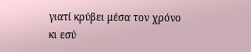γιατί κρύβει μέσα τον χρόνο
κι εσύ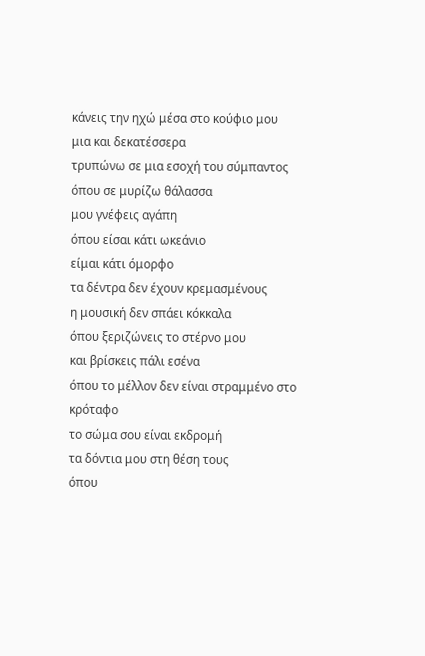κάνεις την ηχώ μέσα στο κούφιο μου
μια και δεκατέσσερα
τρυπώνω σε μια εσοχή του σύμπαντος
όπου σε μυρίζω θάλασσα
μου γνέφεις αγάπη
όπου είσαι κάτι ωκεάνιο
είμαι κάτι όμορφο
τα δέντρα δεν έχουν κρεμασμένους
η μουσική δεν σπάει κόκκαλα
όπου ξεριζώνεις το στέρνο μου
και βρίσκεις πάλι εσένα
όπου το μέλλον δεν είναι στραμμένο στο κρόταφο
το σώμα σου είναι εκδρομή
τα δόντια μου στη θέση τους
όπου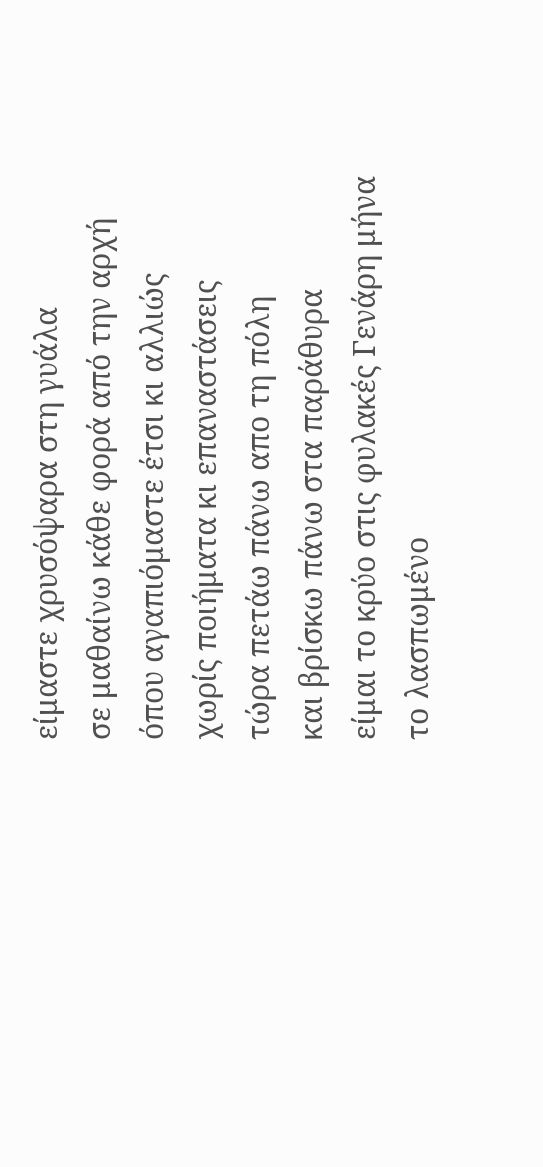είμαστε χρυσόψαρα στη γυάλα
σε μαθαίνω κάθε φορά από την αρχή
όπου αγαπιόμαστε έτσι κι αλλιώς
χωρίς ποιήματα κι επαναστάσεις
τώρα πετάω πάνω απο τη πόλη
και βρίσκω πάνω στα παράθυρα
είμαι το κρύο στις φυλακές Γενάρη μήνα
το λασπωμένο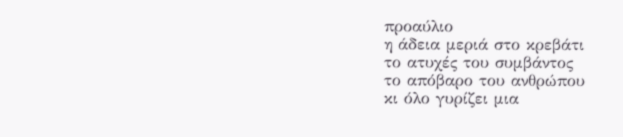προαύλιο
η άδεια μεριά στο κρεβάτι
το ατυχές του συμβάντος
το απόβαρο του ανθρώπου
κι όλο γυρίζει μια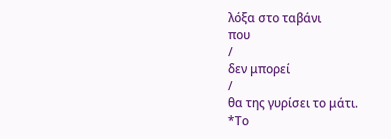λόξα στο ταβάνι
που
/
δεν μπορεί
/
θα της γυρίσει το μάτι.
*Το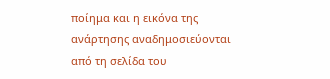ποίημα και η εικόνα της ανάρτησης αναδημοσιεύονται από τη σελίδα του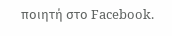ποιητή στο Facebook.